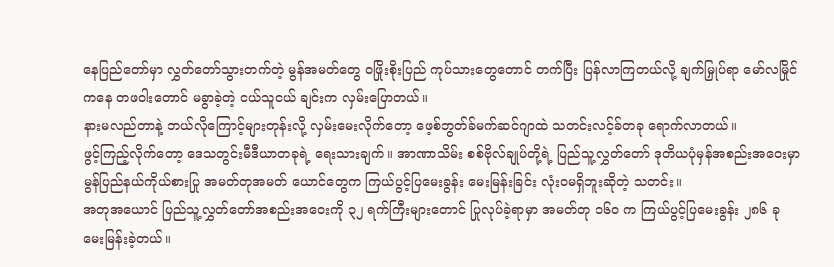နေပြည်တော်မှာ လွှတ်တော်သွားတက်တဲ့ မွန်အမတ်တွေ ဝဖြိုးစိုးပြည် ကုပ်သားတွေတောင် တက်ပြီး ပြန်လာကြတယ်လို့ ချက်မြှုပ်ရာ မော်လမြိုင်ကနေ တဖဝါးတောင် မခွာခဲ့တဲ့ ငယ်သူငယ် ချင်းက လှမ်းပြောတယ်။
နားမလည်တာနဲ့ ဘယ်လိုကြောင့်များတုန်းလို့ လှမ်းမေးလိုက်တော့ ဖေ့စ်ဘွတ်ခ်မက်ဆင်ဂျာထဲ သတင်းလင့်ခ်တခု ရောက်လာတယ်။
ဖွင့်ကြည့်လိုက်တော့ ဒေသတွင်းမီဒီယာတခုရဲ့ ရေးသားချက်။ အာဏာသိမ်း စစ်ဗိုလ်ချုပ်တို့ရဲ့ ပြည်သူ့လွှတ်တော် ဒုတိယပုံမှန်အစည်းအဝေးမှာ မွန်ပြည်နယ်ကိုယ်စားပြု အမတ်တုအမတ် ယောင်တွေက ကြယ်ပွင့်ပြမေးခွန်း မေးမြန်းခြင်း လုံးဝမရှိဘူးဆိုတဲ့ သတင်း။
အတုအယောင် ပြည်သူ့လွှတ်တော်အစည်းအဝေးကို ၃၂ ရက်ကြီးများတောင် ပြုလုပ်ခဲ့ရာမှာ အမတ်တု ၁၆၀ က ကြယ်ပွင့်ပြမေးခွန်း ၂၈၆ ခု မေးမြန်းခဲ့တယ်။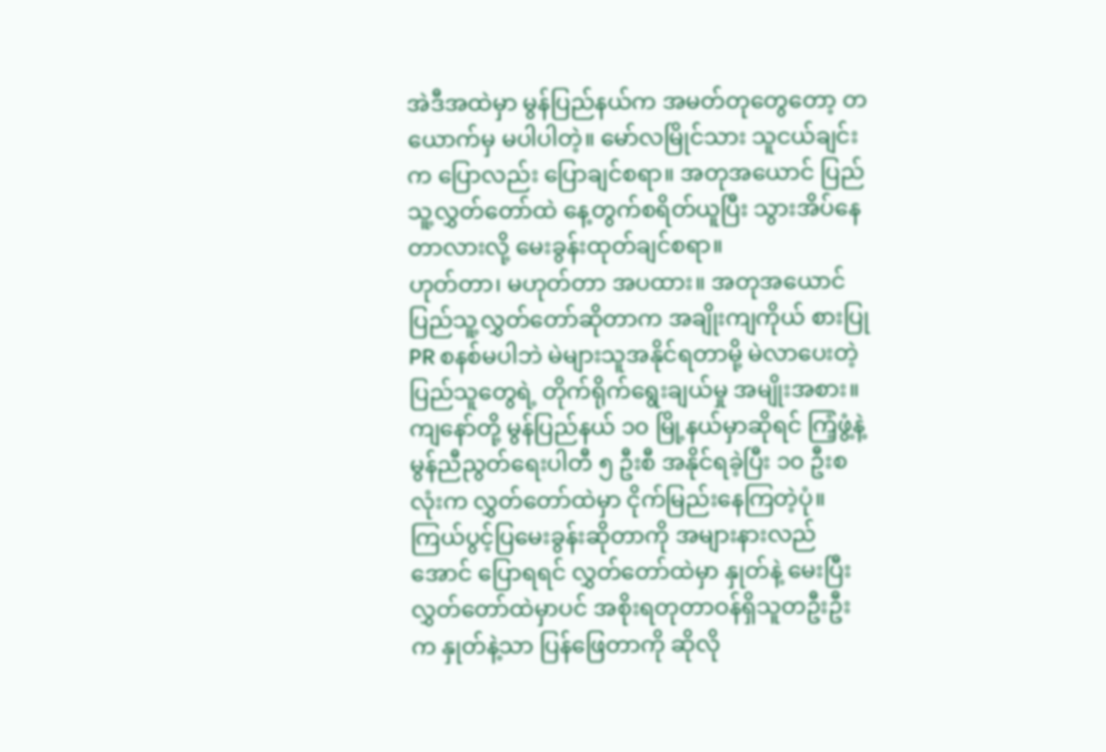အဲဒီအထဲမှာ မွန်ပြည်နယ်က အမတ်တုတွေတော့ တယောက်မှ မပါပါတဲ့။ မော်လမြိုင်သား သူငယ်ချင်းက ပြောလည်း ပြောချင်စရာ။ အတုအယောင် ပြည်သူ့လွှတ်တော်ထဲ နေ့တွက်စရိတ်ယူပြီး သွားအိပ်နေတာလားလို့ မေးခွန်းထုတ်ချင်စရာ။
ဟုတ်တာ၊ မဟုတ်တာ အပထား။ အတုအယောင် ပြည်သူ့လွှတ်တော်ဆိုတာက အချိုးကျကိုယ် စားပြု PR စနစ်မပါဘဲ မဲများသူအနိုင်ရတာမို့ မဲလာပေးတဲ့ ပြည်သူတွေရဲ့ တိုက်ရိုက်ရွေးချယ်မှု အမျိုးအစား။ ကျနော်တို့ မွန်ပြည်နယ် ၁၀ မြို့နယ်မှာဆိုရင် ကြံ့ဖွံ့နဲ့ မွန်ညီညွတ်ရေးပါတီ ၅ ဦးစီ အနိုင်ရခဲ့ပြီး ၁၀ ဦးစလုံးက လွှတ်တော်ထဲမှာ ငိုက်မြည်းနေကြတဲ့ပုံ။
ကြယ်ပွင့်ပြမေးခွန်းဆိုတာကို အများနားလည်အောင် ပြောရရင် လွှတ်တော်ထဲမှာ နှုတ်နဲ့ မေးပြီး လွှတ်တော်ထဲမှာပင် အစိုးရတုတာဝန်ရှိသူတဦးဦးက နှုတ်နဲ့သာ ပြန်ဖြေတာကို ဆိုလို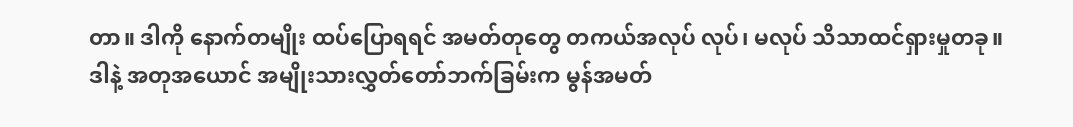တာ။ ဒါကို နောက်တမျိုး ထပ်ပြောရရင် အမတ်တုတွေ တကယ်အလုပ် လုပ်၊ မလုပ် သိသာထင်ရှားမှုတခု။
ဒါနဲ့ အတုအယောင် အမျိုးသားလွှတ်တော်ဘက်ခြမ်းက မွန်အမတ်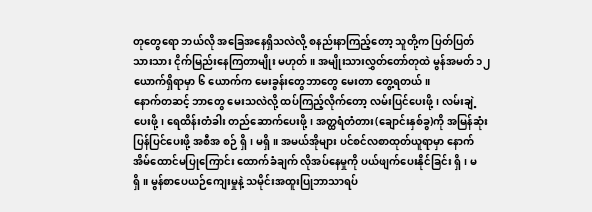တုတွေရော ဘယ်လို အခြေအနေရှိသလဲလို့ စနည်းနာကြည့်တော့ သူတို့က ပြတ်ပြတ်သားသား ငိုက်မြည်းနေကြတာမျိုး မဟုတ်။ အမျိုးသားလွှတ်တော်တုထဲ မွန်အမတ် ၁၂ ယောက်ရှိရာမှာ ၆ ယောက်က မေးခွန်းတွေဘာတွေ မေးတာ တွေ့ရတယ်။
နောက်တဆင့် ဘာတွေ မေးသလဲလို့ ထပ်ကြည့်လိုက်တော့ လမ်းပြင်ပေးဖို့၊ လမ်းချဲ့ပေးဖို့၊ ရေထိန်းတံခါး တည်ဆောက်ပေးဖို့၊ အတ္ထရံတံတား(ချောင်းနှစ်ခွ)ကို အမြန်ဆုံးပြန်ပြင်ပေးဖို့ အစီအ စဉ် ရှိ၊ မရှိ။ အမယ်အိုများ ပင်စင်လစာထုတ်ယူရာမှာ နောက်အိမ်ထောင်မပြုကြောင်း ထောက်ခံချက် လိုအပ်နေမှုကို ပယ်ဖျက်ပေးနိုင်ခြင်း ရှိ၊ မရှိ။ မွန်စာပေယဉ်ကျေးမှုနဲ့ သမိုင်းအထူးပြုဘာသာရပ်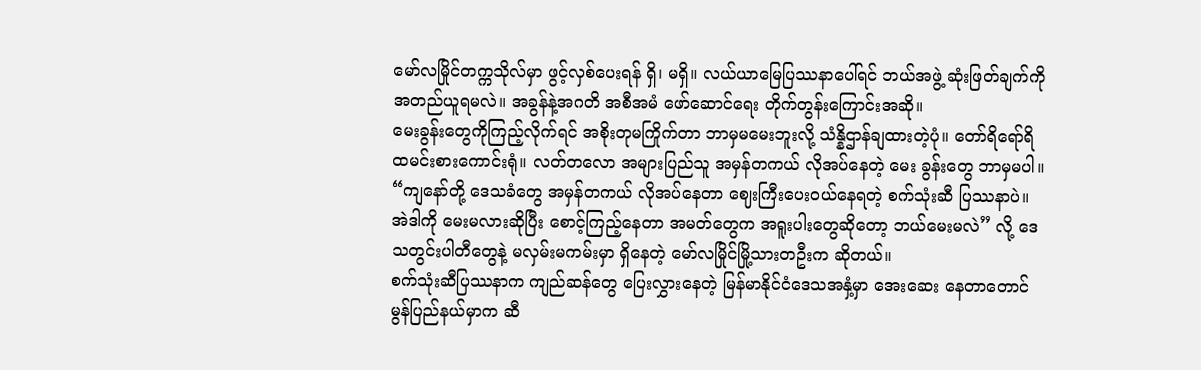မော်လမြိုင်တက္ကသိုလ်မှာ ဖွင့်လှစ်ပေးရန် ရှိ၊ မရှိ။ လယ်ယာမြေပြဿနာပေါ်ရင် ဘယ်အဖွဲ့ ဆုံးဖြတ်ချက်ကို အတည်ယူရမလဲ။ အခွန်နဲ့အဂတိ အစီအမံ ဖော်ဆောင်ရေး တိုက်တွန်းကြောင်းအဆို။
မေးခွန်းတွေကိုကြည့်လိုက်ရင် အစိုးတုမကြိုက်တာ ဘာမှမမေးဘူးလို့ သံန္နိဌာန်ချထားတဲ့ပုံ။ တော်ရိရော်ရိ ထမင်းစားကောင်းရုံ။ လတ်တလော အများပြည်သူ အမှန်တကယ် လိုအပ်နေတဲ့ မေး ခွန်းတွေ ဘာမှမပါ။
“ကျနော်တို့ ဒေသခံတွေ အမှန်တကယ် လိုအပ်နေတာ ဈေးကြီးပေးဝယ်နေရတဲ့ စက်သုံးဆီ ပြဿနာပဲ။ အဲဒါကို မေးမလားဆိုပြီး စောင့်ကြည့်နေတာ အမတ်တွေက အရူးပါးတွေဆိုတော့ ဘယ်မေးမလဲ” လို့ ဒေသတွင်းပါတီတွေနဲ့ မလှမ်းမကမ်းမှာ ရှိနေတဲ့ မော်လမြိုင်မြို့သားတဦးက ဆိုတယ်။
စက်သုံးဆီပြဿနာက ကျည်ဆန်တွေ ပြေးလွှားနေတဲ့ မြန်မာနိုင်ငံဒေသအနှံ့မှာ အေးဆေး နေတာတောင် မွန်ပြည်နယ်မှာက ဆီ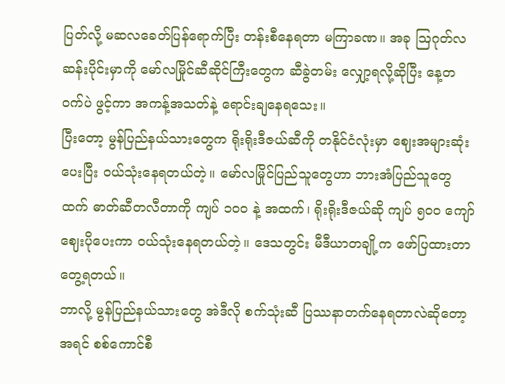ပြတ်လို့ မဆလခေတ်ပြန်ရောက်ပြီး တန်းစီနေရတာ မကြာခဏ။ အခု ဩဂုတ်လဆန်းပိုင်းမှာကို မော်လမြိုင်ဆီဆိုင်ကြီးတွေက ဆီခွဲတမ်း လျှော့ရလို့ဆိုပြီး နေ့တဝက်ပဲ ဖွင့်ကာ အကန့်အသတ်နဲ့ ရောင်းချနေရသေး။
ပြီးတော့ မွန်ပြည်နယ်သားတွေက ရိုးရိုးဒီဇယ်ဆီကို တနိုင်ငံလုံးမှာ ဈေးအများဆုံးပေးပြီး ဝယ်သုံးနေရတယ်တဲ့။ မော်လမြိုင်ပြည်သူတွေဟာ ဘားအံပြည်သူတွေထက် ဓာတ်ဆီတလီတာကို ကျပ် ၁၀၀ နဲ့ အထက်၊ ရိုးရိုးဒီဇယ်ဆို ကျပ် ၅၀၀ ကျော် ဈေးပိုပေးကာ ဝယ်သုံးနေရတယ်တဲ့။ ဒေသတွင်း မီဒီယာတချို့က ဖော်ပြထားတာ တွေ့ရတယ်။
ဘာလို့ မွန်ပြည်နယ်သားတွေ အဲဒီလို စက်သုံးဆီ ပြဿနာတက်နေရတာလဲဆိုတော့ အရင် စစ်ကောင်စီ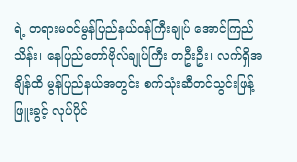ရဲ့ တရားမဝင်မွန်ပြည်နယ်ဝန်ကြီးချုပ် အောင်ကြည်သိန်း၊ နေပြည်တော်ဗိုလ်ချုပ်ကြီး တဦးဦး၊ လက်ရှိအချိန်ထိ မွန်ပြည်နယ်အတွင်း စက်သုံးဆီတင်သွင်းဖြန့်ဖြူးခွင့် လုပ်ပိုင်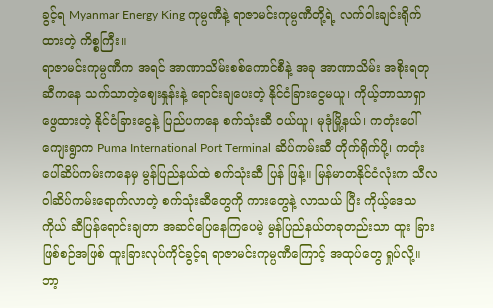ခွင့်ရ Myanmar Energy King ကုမ္ပဏီနဲ့ ရာဇာမင်းကုမ္ပဏီတို့ရဲ့ လက်ဝါးချင်းရိုက်ထားတဲ့ ကိစ္စကြီး။
ရာဇာမင်းကုမ္ပဏီက အရင် အာဏာသိမ်းစစ်ကောင်စီနဲ့ အခု အာဏာသိမ်း အစိုးရတုဆီကနေ သက်သာတဲ့ဈေးနှုန်းနဲ့ ရောင်းချပေးတဲ့ နိုင်ငံခြားငွေမယူ၊ ကိုယ့်ဘာသာရှာဖွေထားတဲ့ နိုင်ငံခြားငွေနဲ့ ပြည်ပကနေ စက်သုံးဆီ ဝယ်ယူ၊ မုဒုံမြို့နယ်၊ ကတုံးပေါ်ကျေးရွာက Puma International Port Terminal ဆိပ်ကမ်းဆီ တိုက်ရိုက်ပို့၊ ကတုံးပေါ်ဆိပ်ကမ်းကနေမှ မွန်ပြည်နယ်ထဲ စက်သုံးဆီ ပြန် ဖြန့်။ မြန်မာတနိုင်ငံလုံးက သီလဝါဆိပ်ကမ်းရောက်လာတဲ့ စက်သုံးဆီတွေကို ကားတွေနဲ့ လာသယ် ပြီး ကိုယ့်ဒေသကိုယ် ဆီပြန်ရောင်းချတာ အဆင်ပြေနေကြပေမဲ့ မွန်ပြည်နယ်တခုတည်းသာ ထူး ခြားဖြစ်စဉ်အဖြစ် ထူးခြားလုပ်ကိုင်ခွင့်ရ ရာဇာမင်းကုမ္ပဏီကြောင့် အထုပ်တွေ ရှုပ်လို့။
ဘာ့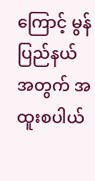ကြောင့် မွန်ပြည်နယ်အတွက် အထူးစပါယ်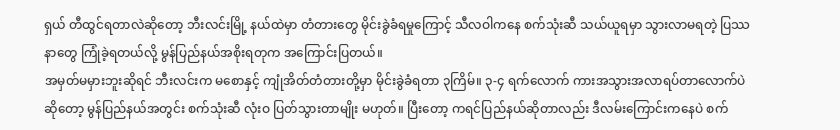ရှယ် တီထွင်ရတာလဲဆိုတော့ ဘီးလင်းမြို့ နယ်ထဲမှာ တံတားတွေ မိုင်းခွဲခံရမှုကြောင့် သီလဝါကနေ စက်သုံးဆီ သယ်ယူရမှာ သွားလာမရတဲ့ ပြဿနာတွေ ကြုံခဲ့ရတယ်လို့ မွန်ပြည်နယ်အစိုးရတုက အကြောင်းပြတယ်။
အမှတ်မမှားဘူးဆိုရင် ဘီးလင်းက မစောနှင့် ကျုံအိတ်တံတားတို့မှာ မိုင်းခွဲခံရတာ ၃ကြိမ်။ ၃-၄ ရက်လောက် ကားအသွားအလာရပ်တာလောက်ပဲဆိုတော့ မွန်ပြည်နယ်အတွင်း စက်သုံးဆီ လုံးဝ ပြတ်သွားတာမျိုး မဟုတ်။ ပြီးတော့ ကရင်ပြည်နယ်ဆိုတာလည်း ဒီလမ်းကြောင်းကနေပဲ စက်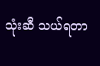သုံးဆီ သယ်ရတာ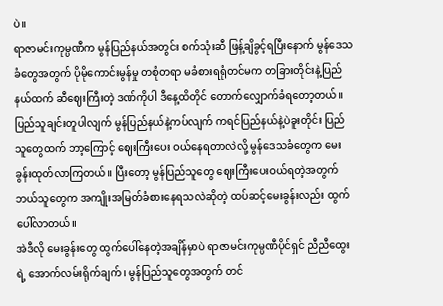ပဲ။
ရာဇာမင်းကုမ္ပဏီက မွန်ပြည်နယ်အတွင်း စက်သုံးဆီ ဖြန့်ချိခွင့်ရပြီးနောက် မွန်ဒေသခံတွေအတွက် ပိုမိုကောင်းမွန်မှု တစုံတရာ မခံစားရရုံတင်မက တခြားတိုင်းနဲ့ပြည်နယ်ထက် ဆီဈေးကြီးတဲ့ ဒဏ်ကိုပါ ဒီနေ့ထိတိုင် တောက်လျှောက်ခံရတော့တယ်။
ပြည်သူချင်းတူပါလျက် မွန်ပြည်နယ်နဲ့ကပ်လျက် ကရင်ပြည်နယ်နဲ့ပဲခူးတိုင်း ပြည်သူတွေထက် ဘာ့ကြောင့် ဈေးကြီးပေး ဝယ်နေရတာလဲလို့ မွန်ဒေသခံတွေက မေးခွန်းထုတ်လာကြတယ်။ ပြီးတော့ မွန်ပြည်သူတွေ ဈေးကြီးပေးဝယ်ရတဲ့အတွက် ဘယ်သူတွေက အကျိုးအမြတ်ခံစားနေရသလဲဆိုတဲ့ ထပ်ဆင့်မေးခွန်းလည်း ထွက်ပေါ်လာတယ်။
အဲဒီလို မေးခွန်းတွေ ထွက်ပေါ်နေတဲ့အချိန်မှာပဲ ရာဇာမင်းကုမ္ပဏီပိုင်ရှင် ညီညီထွေးရဲ့ အောက်လမ်းရိုက်ချက်၊ မွန်ပြည်သူတွေအတွက် တင်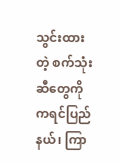သွင်းထားတဲ့ စက်သုံးဆီတွေကို ကရင်ပြည်နယ်၊ ကြာ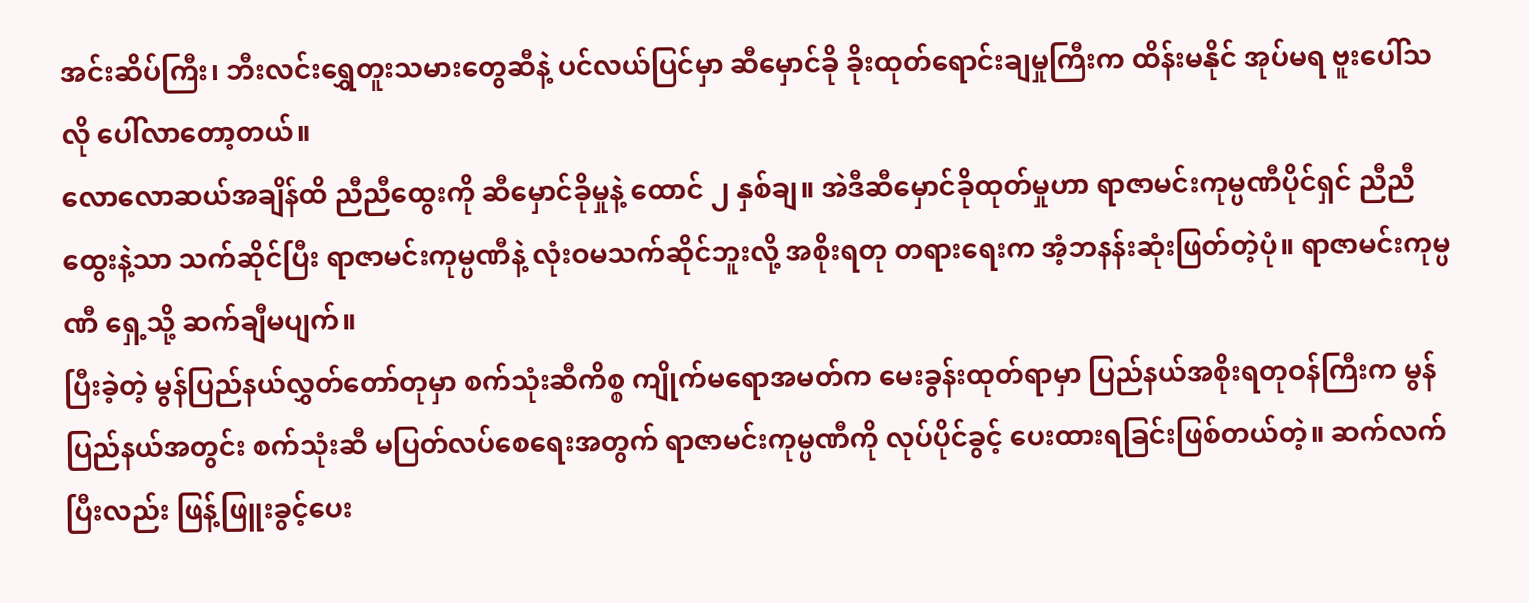အင်းဆိပ်ကြီး၊ ဘီးလင်းရွှေတူးသမားတွေဆီနဲ့ ပင်လယ်ပြင်မှာ ဆီမှောင်ခို ခိုးထုတ်ရောင်းချမှုကြီးက ထိန်းမနိုင် အုပ်မရ ဗူးပေါ်သလို ပေါ်လာတော့တယ်။
လောလောဆယ်အချိန်ထိ ညီညီထွေးကို ဆီမှောင်ခိုမှုနဲ့ ထောင် ၂ နှစ်ချ။ အဲဒီဆီမှောင်ခိုထုတ်မှုဟာ ရာဇာမင်းကုမ္ပဏီပိုင်ရှင် ညီညီထွေးနဲ့သာ သက်ဆိုင်ပြီး ရာဇာမင်းကုမ္ပဏီနဲ့ လုံးဝမသက်ဆိုင်ဘူးလို့ အစိုးရတု တရားရေးက အံ့ဘနန်းဆုံးဖြတ်တဲ့ပုံ။ ရာဇာမင်းကုမ္ပဏီ ရှေ့သို့ ဆက်ချီမပျက်။
ပြီးခဲ့တဲ့ မွန်ပြည်နယ်လွှတ်တော်တုမှာ စက်သုံးဆီကိစ္စ ကျိုက်မရောအမတ်က မေးခွန်းထုတ်ရာမှာ ပြည်နယ်အစိုးရတုဝန်ကြီးက မွန်ပြည်နယ်အတွင်း စက်သုံးဆီ မပြတ်လပ်စေရေးအတွက် ရာဇာမင်းကုမ္ပဏီကို လုပ်ပိုင်ခွင့် ပေးထားရခြင်းဖြစ်တယ်တဲ့။ ဆက်လက်ပြီးလည်း ဖြန့်ဖြူးခွင့်ပေး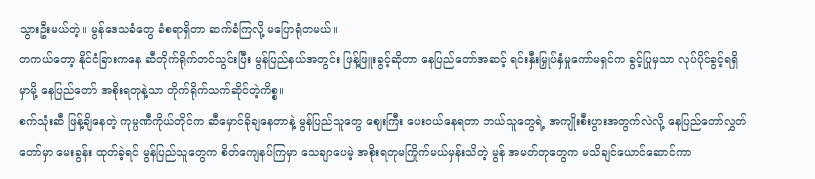သွားဦးမယ်တဲ့။ မွန်ဒေသခံတွေ ခံစရာရှိတာ ဆက်ခံကြလို့ မပြောရုံတမယ်။
တကယ်တော့ နိုင်ငံခြားကနေ ဆီတိုက်ရိုက်တင်သွင်းပြီး မွန်ပြည်နယ်အတွင်း ဖြန့်ဖြူးခွင့်ဆိုတာ နေပြည်တော်အဆင့် ရင်းနှီးမြှုပ်နှံမှုကော်မရှင်က ခွင့်ပြုမှသာ လုပ်ပိုင်ခွင့်ရရှိမှာမို့ နေပြည်တော် အစိုးရတုနဲ့သာ တိုက်ရိုက်သက်ဆိုင်တဲ့ကိစ္စ။
စက်သုံးဆီ ဖြန့်ချိနေတဲ့ ကုမ္ပဏီကိုယ်တိုင်က ဆီမှောင်ခိုချနေတာနဲ့ မွန်ပြည်သူတွေ ဈေးကြီး ပေးဝယ်နေရတာ ဘယ်သူတွေရဲ့ အကျိုးစီးပွားအတွက်လဲလို့ နေပြည်တော်လွှတ်တော်မှာ မေးခွန်း ထုတ်ခဲ့ရင် မွန်ပြည်သူတွေက စိတ်ကျေနပ်ကြမှာ သေချာပေမဲ့ အစိုးရတုမကြိုက်မယ်မှန်းသိတဲ့ မွန် အမတ်တုတွေက မသိချင်ယောင်ဆောင်ကာ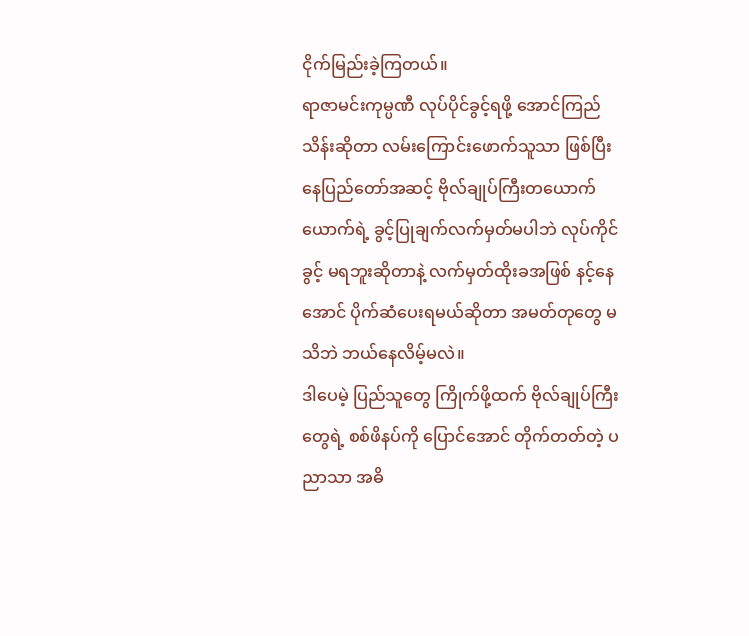ငိုက်မြည်းခဲ့ကြတယ်။
ရာဇာမင်းကုမ္ပဏီ လုပ်ပိုင်ခွင့်ရဖို့ အောင်ကြည်သိန်းဆိုတာ လမ်းကြောင်းဖောက်သူသာ ဖြစ်ပြီး နေပြည်တော်အဆင့် ဗိုလ်ချုပ်ကြီးတယောက်ယောက်ရဲ့ ခွင့်ပြုချက်လက်မှတ်မပါဘဲ လုပ်ကိုင်ခွင့် မရဘူးဆိုတာနဲ့ လက်မှတ်ထိုးခအဖြစ် နင့်နေအောင် ပိုက်ဆံပေးရမယ်ဆိုတာ အမတ်တုတွေ မသိဘဲ ဘယ်နေလိမ့်မလဲ။
ဒါပေမဲ့ ပြည်သူတွေ ကြိုက်ဖို့ထက် ဗိုလ်ချုပ်ကြီးတွေရဲ့ စစ်ဖိနပ်ကို ပြောင်အောင် တိုက်တတ်တဲ့ ပညာသာ အဓိ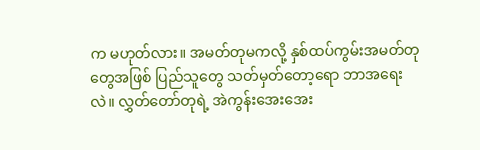က မဟုတ်လား။ အမတ်တုမကလို့ နှစ်ထပ်ကွမ်းအမတ်တုတွေအဖြစ် ပြည်သူတွေ သတ်မှတ်တော့ရော ဘာအရေးလဲ။ လွှတ်တော်တုရဲ့ အဲကွန်းအေးအေး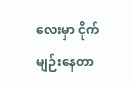လေးမှာ ငိုက်မျဉ်းနေတာ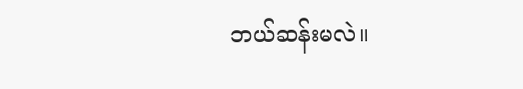ဘယ်ဆန်းမလဲ။